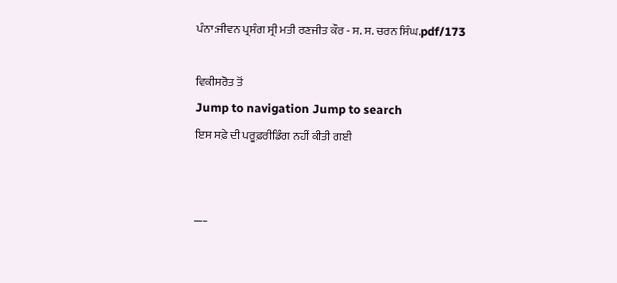ਪੰਨਾ:ਜੀਵਨ ਪ੍ਰਸੰਗ ਸ੍ਰੀ ਮਤੀ ਰਣਜੀਤ ਕੌਰ - ਸ. ਸ. ਚਰਨ ਸਿੰਘ.pdf/173

ਵਿਕੀਸਰੋਤ ਤੋਂ
Jump to navigation Jump to search
ਇਸ ਸਫ਼ੇ ਦੀ ਪਰੂਫ਼ਰੀਡਿੰਗ ਨਹੀਂ ਕੀਤੀ ਗਈ


___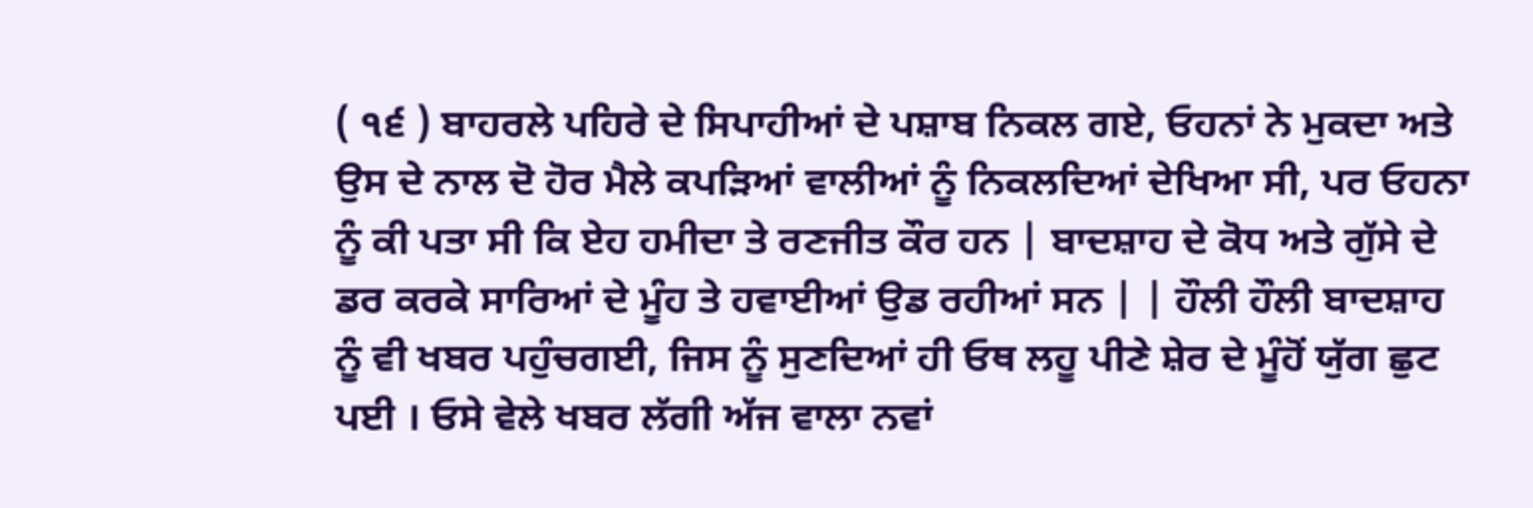( ੧੬ ) ਬਾਹਰਲੇ ਪਹਿਰੇ ਦੇ ਸਿਪਾਹੀਆਂ ਦੇ ਪਸ਼ਾਬ ਨਿਕਲ ਗਏ, ਓਹਨਾਂ ਨੇ ਮੁਕਦਾ ਅਤੇ ਉਸ ਦੇ ਨਾਲ ਦੋ ਹੋਰ ਮੈਲੇ ਕਪੜਿਆਂ ਵਾਲੀਆਂ ਨੂੰ ਨਿਕਲਦਿਆਂ ਦੇਖਿਆ ਸੀ, ਪਰ ਓਹਨਾ ਨੂੰ ਕੀ ਪਤਾ ਸੀ ਕਿ ਏਹ ਹਮੀਦਾ ਤੇ ਰਣਜੀਤ ਕੌਰ ਹਨ | ਬਾਦਸ਼ਾਹ ਦੇ ਕੋਧ ਅਤੇ ਗੁੱਸੇ ਦੇ ਡਰ ਕਰਕੇ ਸਾਰਿਆਂ ਦੇ ਮੂੰਹ ਤੇ ਹਵਾਈਆਂ ਉਡ ਰਹੀਆਂ ਸਨ | | ਹੌਲੀ ਹੌਲੀ ਬਾਦਸ਼ਾਹ ਨੂੰ ਵੀ ਖਬਰ ਪਹੁੰਚਗਈ, ਜਿਸ ਨੂੰ ਸੁਣਦਿਆਂ ਹੀ ਓਥ ਲਹੂ ਪੀਣੇ ਸ਼ੇਰ ਦੇ ਮੂੰਹੋਂ ਯੁੱਗ ਛੁਟ ਪਈ । ਓਸੇ ਵੇਲੇ ਖਬਰ ਲੱਗੀ ਅੱਜ ਵਾਲਾ ਨਵਾਂ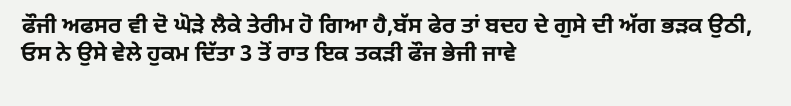ਫੌਜੀ ਅਫਸਰ ਵੀ ਦੋ ਘੋੜੇ ਲੈਕੇ ਤੇਰੀਮ ਹੋ ਗਿਆ ਹੈ,ਬੱਸ ਫੇਰ ਤਾਂ ਬਦਹ ਦੇ ਗੁਸੇ ਦੀ ਅੱਗ ਭੜਕ ਉਠੀ, ਓਸ ਨੇ ਉਸੇ ਵੇਲੇ ਹੁਕਮ ਦਿੱਤਾ 3 ਤੋਂ ਰਾਤ ਇਕ ਤਕੜੀ ਫੌਜ ਭੇਜੀ ਜਾਵੇ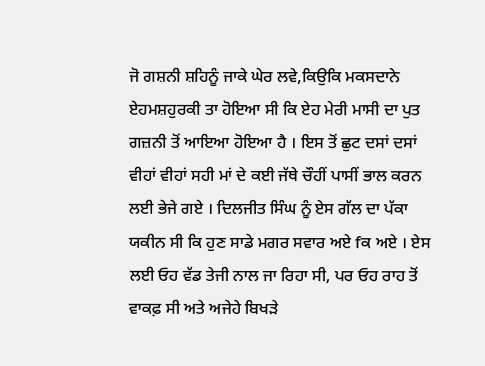ਜੋ ਗਸ਼ਨੀ ਸ਼ਹਿਨੂੰ ਜਾਕੇ ਘੇਰ ਲਵੇ,ਕਿਉਕਿ ਮਕਸਦਾਨੇ ਏਹਮਸ਼ਹੁਰਕੀ ਤਾ ਹੋਇਆ ਸੀ ਕਿ ਏਹ ਮੇਰੀ ਮਾਸੀ ਦਾ ਪੁਤ ਗਜ਼ਨੀ ਤੋਂ ਆਇਆ ਹੋਇਆ ਹੈ । ਇਸ ਤੋਂ ਛੁਟ ਦਸਾਂ ਦਸਾਂ ਵੀਹਾਂ ਵੀਹਾਂ ਸਹੀ ਮਾਂ ਦੇ ਕਈ ਜੱਥੇ ਚੌਹੀਂ ਪਾਸੀਂ ਭਾਲ ਕਰਨ ਲਈ ਭੇਜੇ ਗਏ । ਦਿਲਜੀਤ ਸਿੰਘ ਨੂੰ ਏਸ ਗੱਲ ਦਾ ਪੱਕਾ ਯਕੀਨ ਸੀ ਕਿ ਹੁਣ ਸਾਡੇ ਮਗਰ ਸਵਾਰ ਅਏ fਕ ਅਏ । ਏਸ ਲਈ ਓਹ ਵੱਡ ਤੇਜੀ ਨਾਲ ਜਾ ਰਿਹਾ ਸੀ, ਪਰ ਓਹ ਰਾਹ ਤੋਂ ਵਾਕਫ਼ ਸੀ ਅਤੇ ਅਜੇਹੇ ਬਿਖੜੇ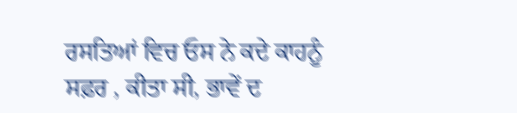ਰਸਤਿਆਂ ਵਿਚ ਓਸ ਨੇ ਕਦੇ ਕਾਹਨੂੰ ਸਫ਼ਰ , ਕੀਤਾ ਸੀ, ਭਾਵੇਂ ਦ